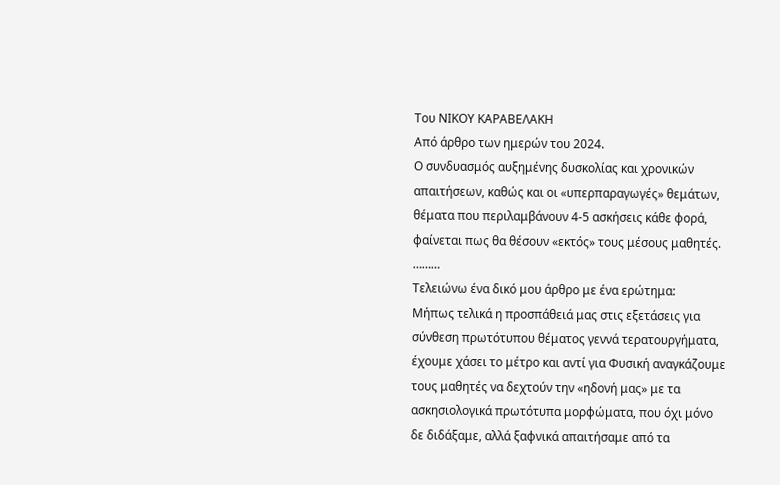Του ΝΙΚΟΥ ΚΑΡΑΒΕΛΑΚΗ
Από άρθρο των ημερών του 2024.
Ο συνδυασμός αυξημένης δυσκολίας και χρονικών απαιτήσεων, καθώς και οι «υπερπαραγωγές» θεμάτων, θέματα που περιλαμβάνουν 4-5 ασκήσεις κάθε φορά, φαίνεται πως θα θέσουν «εκτός» τους μέσους μαθητές.
………
Τελειώνω ένα δικό μου άρθρο με ένα ερώτημα:
Μήπως τελικά η προσπάθειά μας στις εξετάσεις για σύνθεση πρωτότυπου θέματος γεννά τερατουργήματα, έχουμε χάσει το μέτρο και αντί για Φυσική αναγκάζουμε τους μαθητές να δεχτούν την «ηδονή μας» με τα ασκησιολογικά πρωτότυπα μορφώματα, που όχι μόνο δε διδάξαμε, αλλά ξαφνικά απαιτήσαμε από τα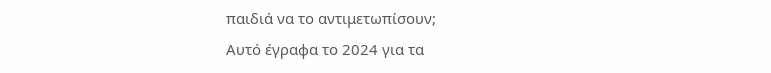παιδιά να το αντιμετωπίσουν;
Αυτό έγραφα το 2024 για τα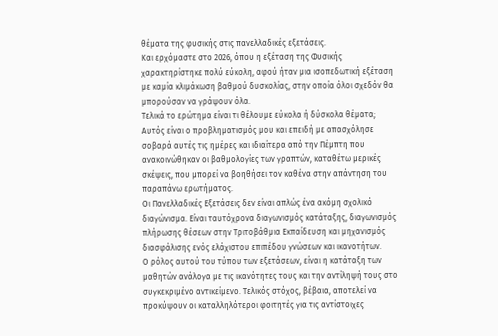θέματα της φυσικής στις πανελλαδικές εξετάσεις.
Και ερχόμαστε στο 2026, όπου η εξέταση της Φυσικής χαρακτηρίστηκε πολύ εύκολη, αφού ήταν μια ισοπεδωτική εξέταση με καμία κλιμάκωση βαθμού δυσκολίας, στην οποία όλοι σχεδόν θα μπορούσαν να γράψουν όλα.
Τελικά το ερώτημα είναι τι θέλουμε εύκολα ή δύσκολα θέματα;
Αυτός είναι ο προβληματισμός μου και επειδή με απασχόλησε σοβαρά αυτές τις ημέρες και ιδιαίτερα από την Πέμπτη που ανακοινώθηκαν οι βαθμολογίες των γραπτών, καταθέτω μερικές σκέψεις, που μπορεί να βοηθήσει τον καθένα στην απάντηση του παραπάνω ερωτήματος.
Οι Πανελλαδικές Εξετάσεις δεν είναι απλώς ένα ακόμη σχολικό διαγώνισμα. Είναι ταυτόχρονα διαγωνισμός κατάταξης, διαγωνισμός πλήρωσης θέσεων στην Τριτοβάθμια Εκπαίδευση και μηχανισμός διασφάλισης ενός ελάχιστου επιπέδου γνώσεων και ικανοτήτων.
Ο ρόλος αυτού του τύπου των εξετάσεων, είναι η κατάταξη των μαθητών ανάλογα με τις ικανότητες τους και την αντίληψή τους στο συγκεκριμένο αντικείμενο. Τελικός στόχος, βέβαια, αποτελεί να προκύψουν οι καταλληλότεροι φοιτητές για τις αντίστοιχες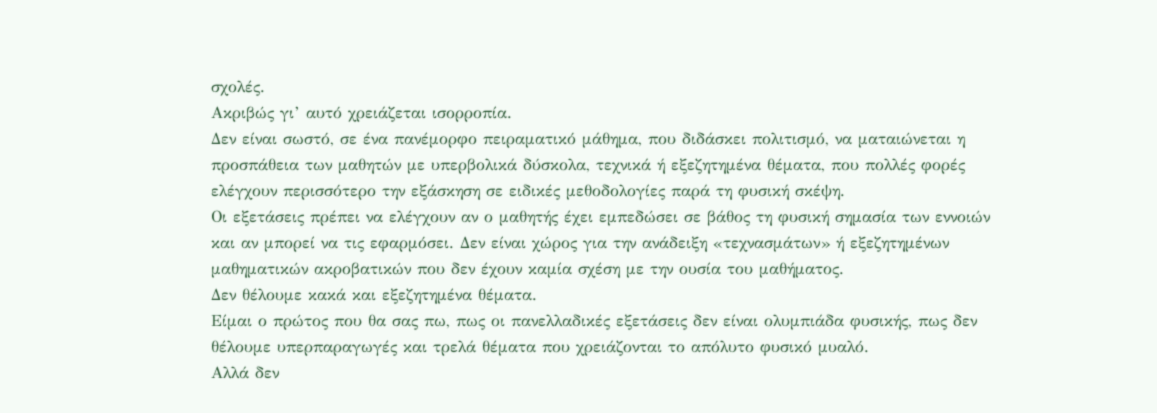σχολές.
Ακριβώς γι’ αυτό χρειάζεται ισορροπία.
Δεν είναι σωστό, σε ένα πανέμορφο πειραματικό μάθημα, που διδάσκει πολιτισμό, να ματαιώνεται η προσπάθεια των μαθητών με υπερβολικά δύσκολα, τεχνικά ή εξεζητημένα θέματα, που πολλές φορές ελέγχουν περισσότερο την εξάσκηση σε ειδικές μεθοδολογίες παρά τη φυσική σκέψη.
Οι εξετάσεις πρέπει να ελέγχουν αν ο μαθητής έχει εμπεδώσει σε βάθος τη φυσική σημασία των εννοιών και αν μπορεί να τις εφαρμόσει. Δεν είναι χώρος για την ανάδειξη «τεχνασμάτων» ή εξεζητημένων μαθηματικών ακροβατικών που δεν έχουν καμία σχέση με την ουσία του μαθήματος.
Δεν θέλουμε κακά και εξεζητημένα θέματα.
Είμαι ο πρώτος που θα σας πω, πως οι πανελλαδικές εξετάσεις δεν είναι ολυμπιάδα φυσικής, πως δεν θέλουμε υπερπαραγωγές και τρελά θέματα που χρειάζονται το απόλυτο φυσικό μυαλό.
Αλλά δεν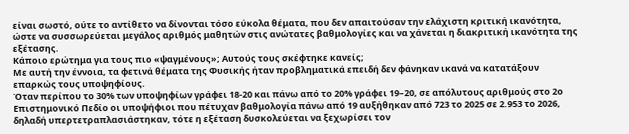είναι σωστό, ούτε το αντίθετο να δίνονται τόσο εύκολα θέματα, που δεν απαιτούσαν την ελάχιστη κριτική ικανότητα, ώστε να συσσωρεύεται μεγάλος αριθμός μαθητών στις ανώτατες βαθμολογίες και να χάνεται η διακριτική ικανότητα της εξέτασης.
Κάποιο ερώτημα για τους πιο «ψαγμένους»; Αυτούς τους σκέφτηκε κανείς;
Με αυτή την έννοια, τα φετινά θέματα της Φυσικής ήταν προβληματικά επειδή δεν φάνηκαν ικανά να κατατάξουν επαρκώς τους υποψηφίους.
Όταν περίπου το 30% των υποψηφίων γράφει 18-20 και πάνω από το 20% γράφει 19–20, σε απόλυτους αριθμούς στο 2ο Επιστημονικό Πεδίο οι υποψήφιοι που πέτυχαν βαθμολογία πάνω από 19 αυξήθηκαν από 723 το 2025 σε 2.953 το 2026, δηλαδή υπερτετραπλασιάστηκαν, τότε η εξέταση δυσκολεύεται να ξεχωρίσει τον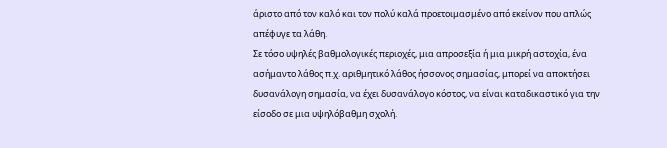άριστο από τον καλό και τον πολύ καλά προετοιμασμένο από εκείνον που απλώς απέφυγε τα λάθη.
Σε τόσο υψηλές βαθμολογικές περιοχές, μια απροσεξία ή μια μικρή αστοχία, ένα ασήμαντο λάθος π.χ. αριθμητικό λάθος ήσσονος σημασίας, μπορεί να αποκτήσει δυσανάλογη σημασία, να έχει δυσανάλογο κόστος, να είναι καταδικαστικό για την είσοδο σε μια υψηλόβαθμη σχολή.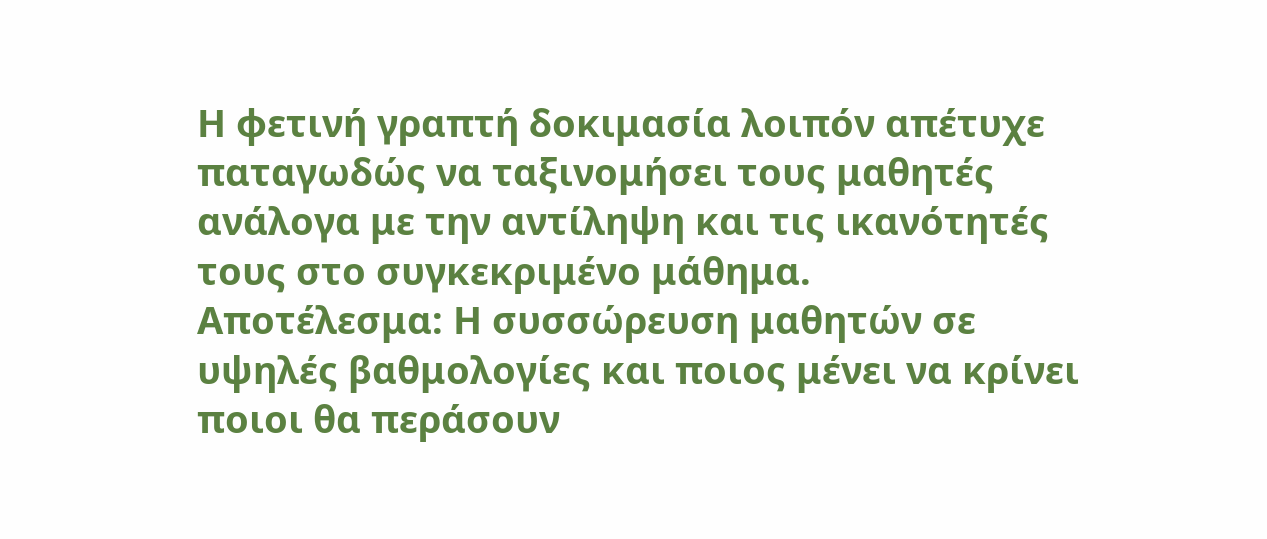Η φετινή γραπτή δοκιμασία λοιπόν απέτυχε παταγωδώς να ταξινομήσει τους μαθητές ανάλογα με την αντίληψη και τις ικανότητές τους στο συγκεκριμένο μάθημα.
Αποτέλεσμα: Η συσσώρευση μαθητών σε υψηλές βαθμολογίες και ποιος μένει να κρίνει ποιοι θα περάσουν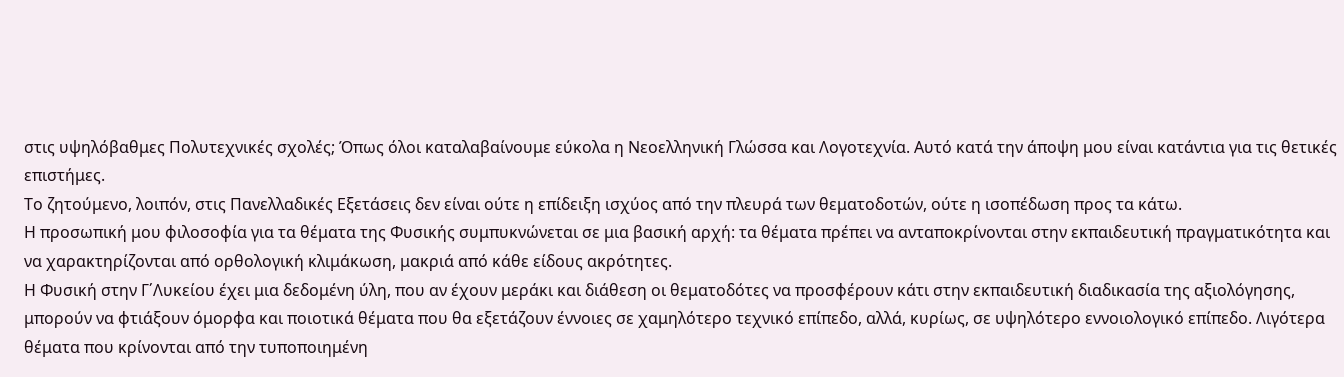στις υψηλόβαθμες Πολυτεχνικές σχολές; Όπως όλοι καταλαβαίνουμε εύκολα η Νεοελληνική Γλώσσα και Λογοτεχνία. Αυτό κατά την άποψη μου είναι κατάντια για τις θετικές επιστήμες.
Το ζητούμενο, λοιπόν, στις Πανελλαδικές Εξετάσεις δεν είναι ούτε η επίδειξη ισχύος από την πλευρά των θεματοδοτών, ούτε η ισοπέδωση προς τα κάτω.
Η προσωπική μου φιλοσοφία για τα θέματα της Φυσικής συμπυκνώνεται σε μια βασική αρχή: τα θέματα πρέπει να ανταποκρίνονται στην εκπαιδευτική πραγματικότητα και να χαρακτηρίζονται από ορθολογική κλιμάκωση, μακριά από κάθε είδους ακρότητες.
Η Φυσική στην Γ΄Λυκείου έχει μια δεδομένη ύλη, που αν έχουν μεράκι και διάθεση οι θεματοδότες να προσφέρουν κάτι στην εκπαιδευτική διαδικασία της αξιολόγησης, μπορούν να φτιάξουν όμορφα και ποιοτικά θέματα που θα εξετάζουν έννοιες σε χαμηλότερο τεχνικό επίπεδο, αλλά, κυρίως, σε υψηλότερο εννοιολογικό επίπεδο. Λιγότερα θέματα που κρίνονται από την τυποποιημένη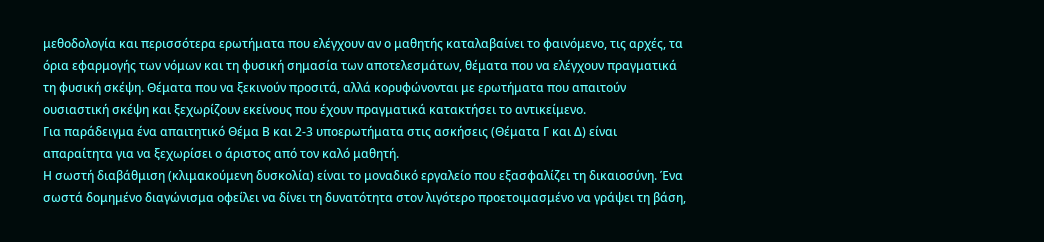μεθοδολογία και περισσότερα ερωτήματα που ελέγχουν αν ο μαθητής καταλαβαίνει το φαινόμενο, τις αρχές, τα όρια εφαρμογής των νόμων και τη φυσική σημασία των αποτελεσμάτων, θέματα που να ελέγχουν πραγματικά τη φυσική σκέψη. Θέματα που να ξεκινούν προσιτά, αλλά κορυφώνονται με ερωτήματα που απαιτούν ουσιαστική σκέψη και ξεχωρίζουν εκείνους που έχουν πραγματικά κατακτήσει το αντικείμενο.
Για παράδειγμα ένα απαιτητικό Θέμα Β και 2-3 υποερωτήματα στις ασκήσεις (Θέματα Γ και Δ) είναι απαραίτητα για να ξεχωρίσει ο άριστος από τον καλό μαθητή.
Η σωστή διαβάθμιση (κλιμακούμενη δυσκολία) είναι το μοναδικό εργαλείο που εξασφαλίζει τη δικαιοσύνη. Ένα σωστά δομημένο διαγώνισμα οφείλει να δίνει τη δυνατότητα στον λιγότερο προετοιμασμένο να γράψει τη βάση,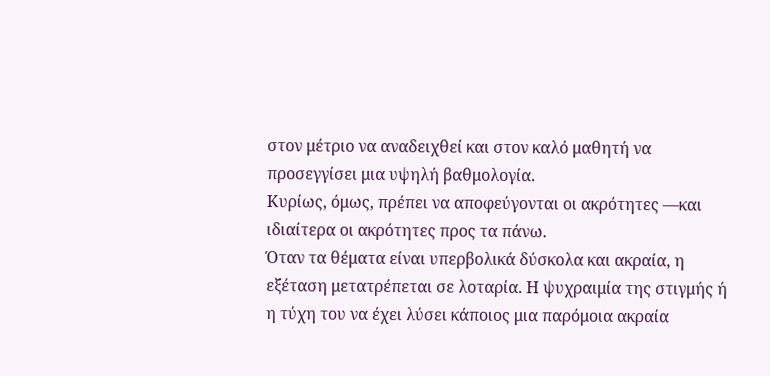στον μέτριο να αναδειχθεί και στον καλό μαθητή να προσεγγίσει μια υψηλή βαθμολογία.
Κυρίως, όμως, πρέπει να αποφεύγονται οι ακρότητες —και ιδιαίτερα οι ακρότητες προς τα πάνω.
Όταν τα θέματα είναι υπερβολικά δύσκολα και ακραία, η εξέταση μετατρέπεται σε λοταρία. Η ψυχραιμία της στιγμής ή η τύχη του να έχει λύσει κάποιος μια παρόμοια ακραία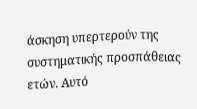άσκηση υπερτερούν της συστηματικής προσπάθειας ετών. Αυτό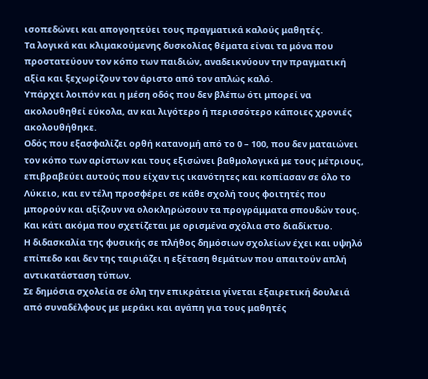ισοπεδώνει και απογοητεύει τους πραγματικά καλούς μαθητές.
Τα λογικά και κλιμακούμενης δυσκολίας θέματα είναι τα μόνα που προστατεύουν τον κόπο των παιδιών, αναδεικνύουν την πραγματική αξία και ξεχωρίζουν τον άριστο από τον απλώς καλό.
Υπάρχει λοιπόν και η μέση οδός που δεν βλέπω ότι μπορεί να ακολουθηθεί εύκολα, αν και λιγότερο ή περισσότερο κάποιες χρονιές ακολουθήθηκε.
Οδός που εξασφαλίζει ορθή κατανομή από το 0 – 100, που δεν ματαιώνει τον κόπο των αρίστων και τους εξισώνει βαθμολογικά με τους μέτριους, επιβραβεύει αυτούς που είχαν τις ικανότητες και κοπίασαν σε όλο το Λύκειο, και εν τέλη προσφέρει σε κάθε σχολή τους φοιτητές που μπορούν και αξίζουν να ολοκληρώσουν τα προγράμματα σπουδών τους.
Και κάτι ακόμα που σχετίζεται με ορισμένα σχόλια στο διαδίκτυο.
Η διδασκαλία της φυσικής σε πλήθος δημόσιων σχολείων έχει και υψηλό επίπεδο και δεν της ταιριάζει η εξέταση θεμάτων που απαιτούν απλή αντικατάσταση τύπων.
Σε δημόσια σχολεία σε όλη την επικράτεια γίνεται εξαιρετική δουλειά από συναδέλφους με μεράκι και αγάπη για τους μαθητές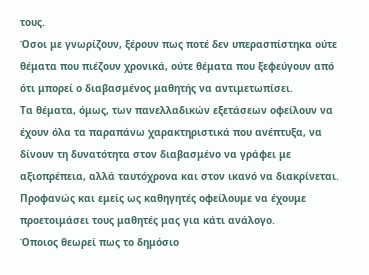τους.
Όσοι με γνωρίζουν, ξέρουν πως ποτέ δεν υπερασπίστηκα ούτε θέματα που πιέζουν χρονικά, ούτε θέματα που ξεφεύγουν από ότι μπορεί ο διαβασμένος μαθητής να αντιμετωπίσει.
Τα θέματα, όμως, των πανελλαδικών εξετάσεων οφείλουν να έχουν όλα τα παραπάνω χαρακτηριστικά που ανέπτυξα, να δίνουν τη δυνατότητα στον διαβασμένο να γράφει με αξιοπρέπεια, αλλά ταυτόχρονα και στον ικανό να διακρίνεται.
Προφανώς και εμείς ως καθηγητές οφείλουμε να έχουμε προετοιμάσει τους μαθητές μας για κάτι ανάλογο.
Όποιος θεωρεί πως το δημόσιο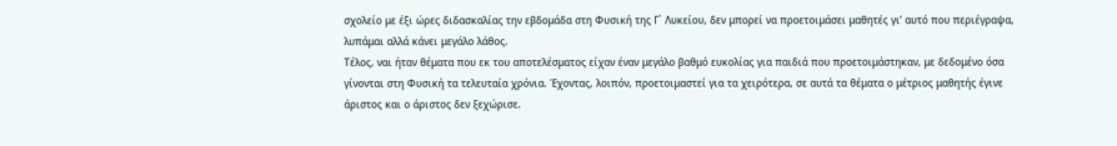σχολείο με έξι ώρες διδασκαλίας την εβδομάδα στη Φυσική της Γ΄ Λυκείου, δεν μπορεί να προετοιμάσει μαθητές γι’ αυτό που περιέγραψα, λυπάμαι αλλά κάνει μεγάλο λάθος.
Τέλος, ναι ήταν θέματα που εκ του αποτελέσματος είχαν έναν μεγάλο βαθμό ευκολίας για παιδιά που προετοιμάστηκαν, με δεδομένο όσα γίνονται στη Φυσική τα τελευταία χρόνια. Έχοντας, λοιπόν, προετοιμαστεί για τα χειρότερα, σε αυτά τα θέματα ο μέτριος μαθητής έγινε άριστος και ο άριστος δεν ξεχώρισε.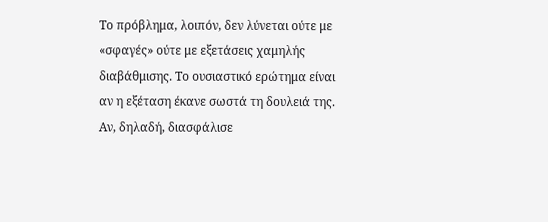Το πρόβλημα, λοιπόν, δεν λύνεται ούτε με «σφαγές» ούτε με εξετάσεις χαμηλής διαβάθμισης. Το ουσιαστικό ερώτημα είναι αν η εξέταση έκανε σωστά τη δουλειά της. Αν, δηλαδή, διασφάλισε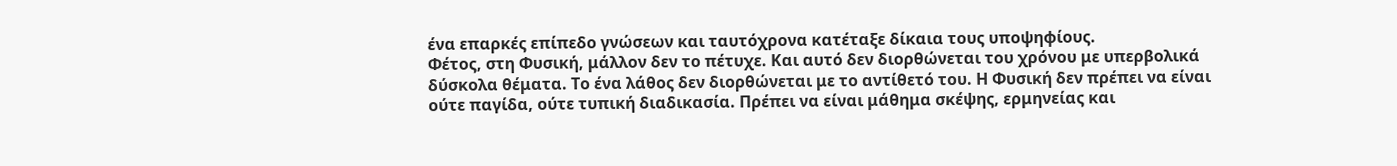ένα επαρκές επίπεδο γνώσεων και ταυτόχρονα κατέταξε δίκαια τους υποψηφίους.
Φέτος, στη Φυσική, μάλλον δεν το πέτυχε. Και αυτό δεν διορθώνεται του χρόνου με υπερβολικά δύσκολα θέματα. Το ένα λάθος δεν διορθώνεται με το αντίθετό του. Η Φυσική δεν πρέπει να είναι ούτε παγίδα, ούτε τυπική διαδικασία. Πρέπει να είναι μάθημα σκέψης, ερμηνείας και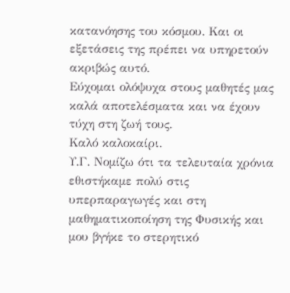κατανόησης του κόσμου. Και οι εξετάσεις της πρέπει να υπηρετούν ακριβώς αυτό.
Εύχομαι ολόψυχα στους μαθητές μας καλά αποτελέσματα και να έχουν τύχη στη ζωή τους.
Καλό καλοκαίρι.
Υ.Γ. Νομίζω ότι τα τελευταία χρόνια εθιστήκαμε πολύ στις υπερπαραγωγές και στη μαθηματικοποίηση της Φυσικής και μου βγήκε το στερητικό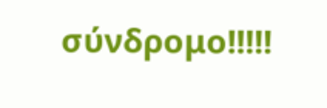σύνδρομο!!!!!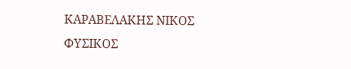ΚΑΡΑΒΕΛΑΚΗΣ ΝΙΚΟΣ
ΦΥΣΙΚΟΣ